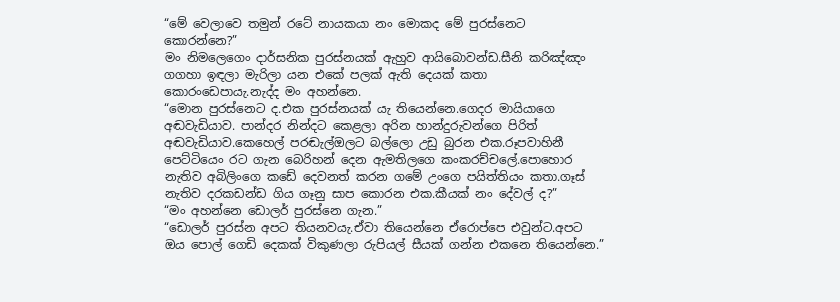“මේ වෙලාවෙ තමුන් රටේ නායකයා නං මොකද මේ පුරස්නෙට කොරන්නෙ?”
මං නිමලෙගෙං දාර්සනික පුරස්නයක් ඇහුව ආයිබොවන්ඩ.සීනි කරිඤ්ඤං ගගහා ඉඳලා මැරිලා යන එකේ පලක් ඇති දෙයක් කතා කොරංඩෙපායැ.නැද්ද මං අහන්නෙ.
“මොන පුරස්නෙට ද.එක පුරස්නයක් යැ තියෙන්නෙ.ගෙදර මායියාගෙ අඬවැඩියාව. පාන්දර නින්දට කෙළලා අරින හාන්දුරුවන්ගෙ පිරිත් අඬවැඩියාව.කෙහෙල් පරඬැල්ඔලට බල්ලො උඩු බුරන එක.රූපවාහිනී පෙට්ටියෙං රට ගැන බෙරිහන් දෙන ඇමතිලගෙ කංකරච්චලේ.පොහොර නැතිව අබිලිංගෙ කඩේ දෙවනත් කරන ගමේ උංගෙ පයිත්තියං කතා.ගෑස් නැතිව දරකඩන්ඩ ගිය ගෑනු සාප කොරන එක.කීයක් නං දේවල් ද?”
“මං අහන්නෙ ඩොලර් පුරස්නෙ ගැන.”
“ඩොලර් පුරස්න අපට තියනවයැ.ඒවා තියෙන්නෙ ඒරොප්පෙ එවුන්ට.අපට ඔය පොල් ගෙඩි දෙකක් විකුණලා රුපියල් සීයක් ගන්න එකනෙ තියෙන්නෙ.”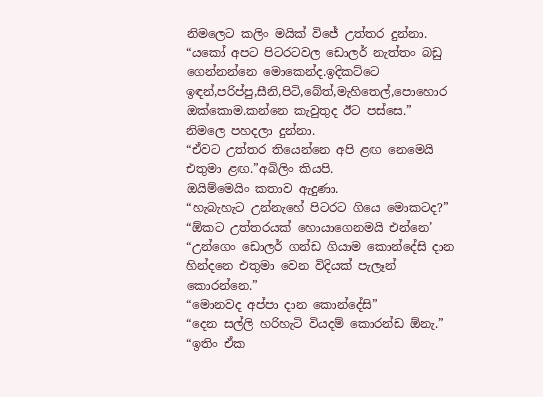නිමලෙට කලිං මයික් විජේ උත්තර දුන්නා.
“යකෝ අපට පිටරටවල ඩොලර් නැත්තං බඩු ගෙන්නන්නෙ මොකෙන්ද.ඉදිකට්ටෙ ඉඳන්,පරිප්පු,සීනි,පිටි,බේත්,මැහිතෙල්,පොහොර ඔක්කොම.කන්නෙ කැවුතුද ඊට පස්සෙ.”
නිමලෙ පහදලා දුන්නා.
“ඒවට උත්තර තියෙන්නෙ අපි ළඟ නෙමෙයි එතුමා ළඟ.”අබිලිං කියපි.
ඔයිම්මෙයිං කතාව ඇදුණා.
“හැබැහැට උන්නැහේ පිටරට ගියෙ මොකටද?”
“ඕකට උත්තරයක් හොයාගෙනමයි එන්නෙ’
“උන්ගෙං ඩොලර් ගන්ඩ ගියාම කොන්දේසි දාන හින්දනෙ එතුමා වෙන විදියක් පැලෑන් කොරන්නෙ.”
“මොනවද අප්පා දාන කොන්දේසි”
“දෙන සල්ලි හරිහැටි වියදම් කොරන්ඩ ඕනැ.”
“ඉතිං ඒක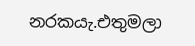නරකයැ.එතුමලා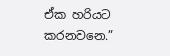ඒක හරියට කරනවනෙ.”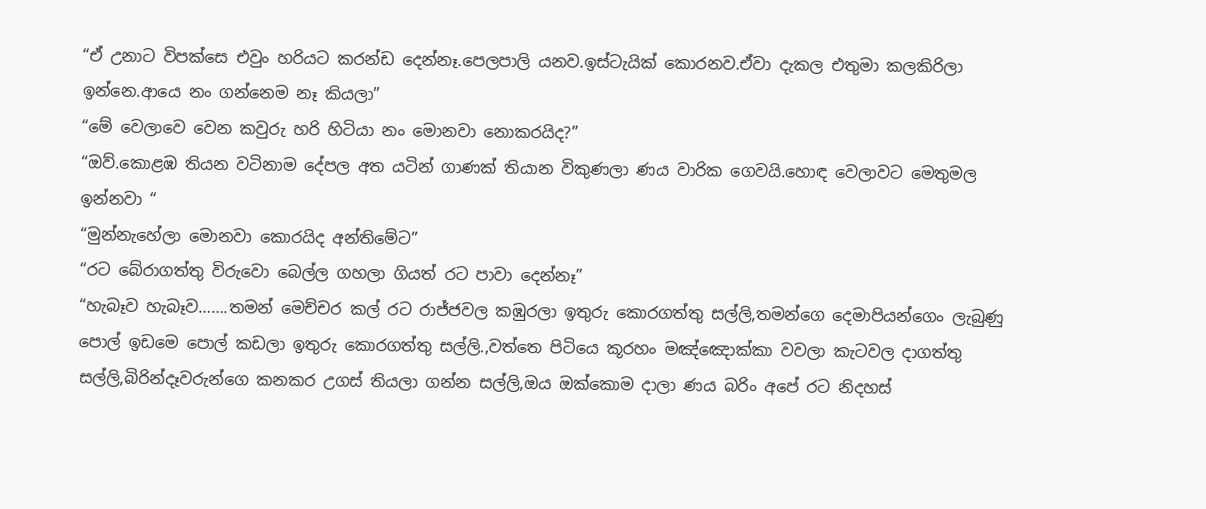“ඒ උනාට විපක්සෙ එවුං හරියට කරන්ඩ දෙන්නෑ.පෙලපාලි යනව.ඉස්ටැයික් කොරනව.ඒවා දැකල එතුමා කලකිරිලා ඉන්නෙ.ආයෙ නං ගන්නෙම නෑ කියලා”
“මේ වෙලාවෙ වෙන කවුරු හරි හිටියා නං මොනවා නොකරයිද?”
“ඔව්.කොළඹ තියන වටිනාම දේපල අත යටින් ගාණක් තියාන විකුණලා ණය වාරික ගෙවයි.හොඳ වෙලාවට මෙතුමල ඉන්නවා “
“මුන්නැහේලා මොනවා කොරයිද අන්තිමේට”
“රට බේරාගත්තු විරුවො බෙල්ල ගහලා ගියත් රට පාවා දෙන්නෑ”
“හැබෑව හැබෑව…….තමන් මෙච්චර කල් රට රාජ්ජවල කඹුරලා ඉතුරු කොරගත්තු සල්ලි,තමන්ගෙ දෙමාපියන්ගෙං ලැබුණු පොල් ඉඩමෙ පොල් කඩලා ඉතුරු කොරගත්තු සල්ලි.,වත්තෙ පිටියෙ කූරහං මඤ්ඤොක්කා වවලා කැටවල දාගත්තු සල්ලි,බිරින්දෑවරුන්ගෙ කනකර උගස් තියලා ගන්න සල්ලි,ඔය ඔක්කොම දාලා ණය බරිං අපේ රට නිදහස්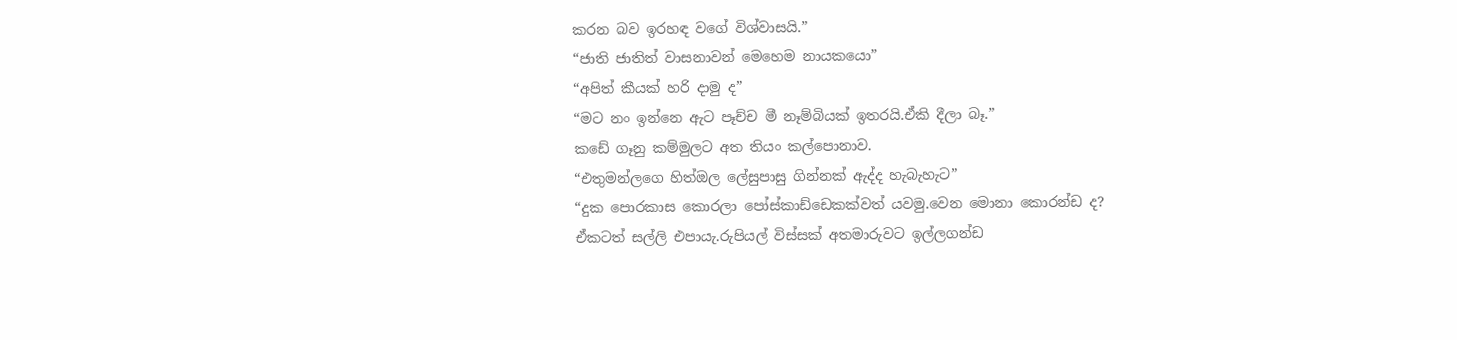කරන බව ඉරහඳ වගේ විශ්වාසයි.”
“ජාති ජාතිත් වාසනාවන් මෙහෙම නායකයො”
“අපිත් කීයක් හරි දාමු ද”
“මට නං ඉන්නෙ ඇට පෑච්ච මී නෑම්බියක් ඉතරයි.ඒකි දීලා බෑ.”
කඩේ ගෑනු කම්මුලට අත තියං කල්පොනාව.
“එතුමන්ලගෙ හිත්ඔල ලේසුපාසු ගින්නක් ඇද්ද හැබැහැට”
“දුක පොරකාස කොරලා පෝස්කාඩ්ඩෙකක්වත් යවමු.වෙන මොනා කොරන්ඩ ද?
ඒකටත් සල්ලි එපායැ.රුපියල් විස්සක් අතමාරුවට ඉල්ලගන්ඩ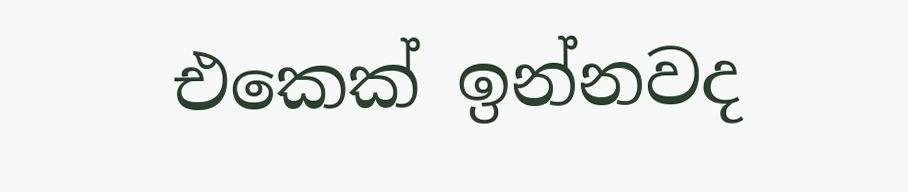එකෙක් ඉන්නවද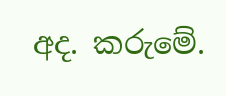අද. කරුමේ.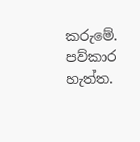කරුමේ. පව්කාර හැත්ත.